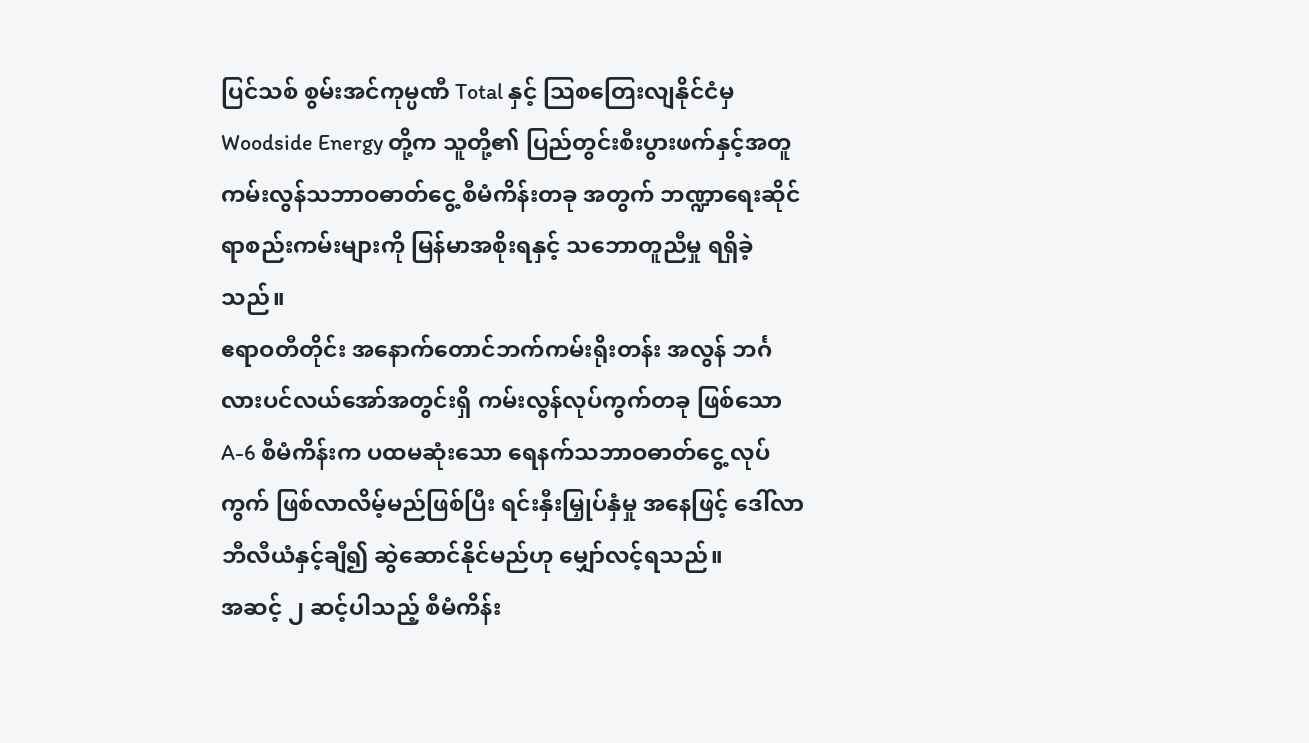ပြင်သစ် စွမ်းအင်ကုမ္ပဏီ Total နှင့် သြစတြေးလျနိုင်ငံမှ Woodside Energy တို့က သူတို့၏ ပြည်တွင်းစီးပွားဖက်နှင့်အတူ ကမ်းလွန်သဘာဝဓာတ်ငွေ့ စီမံကိန်းတခု အတွက် ဘဏ္ဍာရေးဆိုင်ရာစည်းကမ်းများကို မြန်မာအစိုးရနှင့် သဘောတူညီမှု ရရှိခဲ့သည်။
ဧရာဝတီတိုင်း အနောက်တောင်ဘက်ကမ်းရိုးတန်း အလွန် ဘင်္ဂလားပင်လယ်အော်အတွင်းရှိ ကမ်းလွန်လုပ်ကွက်တခု ဖြစ်သော A-6 စီမံကိန်းက ပထမဆုံးသော ရေနက်သဘာဝဓာတ်ငွေ့ လုပ်ကွက် ဖြစ်လာလိမ့်မည်ဖြစ်ပြီး ရင်းနှီးမြှုပ်နှံမှု အနေဖြင့် ဒေါ်လာ ဘီလီယံနှင့်ချီ၍ ဆွဲဆောင်နိုင်မည်ဟု မျှော်လင့်ရသည်။
အဆင့် ၂ ဆင့်ပါသည့် စီမံကိန်း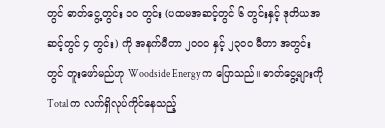တွင် ဓာတ်ငွေ့တွင်း ၁၀ တွင်း (ပထမအဆင့်တွင် ၆ တွင်းနှင့် ဒုတိယအဆင့်တွင် ၄ တွင်း) ကို အနက်မီတာ ၂၀၀၀ နှင့် ၂၃၀၀ မီတာ အတွင်းတွင် တူးဖော်မည်ဟု Woodside Energy က ပြောသည်။ ဓာတ်ငွေ့များကို Total က လက်ရှိလုပ်ကိုင်နေသည့်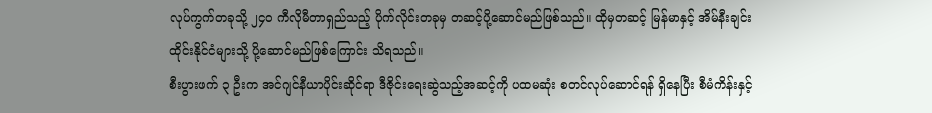လုပ်ကွက်တခုသို့ ၂၄၀ ကီလိုမီတာရှည်သည့် ပိုက်လိုင်းတခုမှ တဆင့်ပို့ဆောင်မည်ဖြစ်သည်။ ထိုမှတဆင့် မြန်မာနှင့် အိမ်နီးချင်း ထိုင်းနိုင်ငံများသို့ ပို့ဆောင်မည်ဖြစ်ကြောင်း သိရသည်။
စီးပွားဖက် ၃ ဦးက အင်ဂျင်နီယာပိုင်းဆိုင်ရာ ဒီဇိုင်းရေးဆွဲသည့်အဆင့်ကို ပထမဆုံး စတင်လုပ်ဆောင်ရန် ရှိနေပြီး စီမံကိန်းနှင့်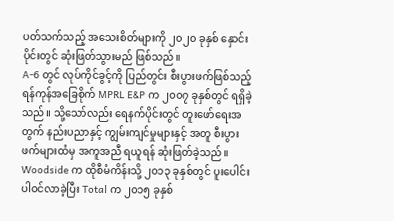ပတ်သက်သည့် အသေးစိတ်များကို ၂၀၂၀ ခုနှစ် နှောင်းပိုင်းတွင် ဆုံးဖြတ်သွားမည် ဖြစ်သည်။
A-6 တွင် လုပ်ကိုင်ခွင့်ကို ပြည်တွင်း စီးပွားဖက်ဖြစ်သည့် ရန်ကုန်အခြေစိုက် MPRL E&P က ၂၀၀၇ ခုနှစ်တွင် ရရှိခဲ့ သည်။ သို့သော်လည်း ရေနက်ပိုင်းတွင် တူးဖော်ရေးအတွက် နည်းပညာနှင့် ကျွမ်းကျင်မှုများနှင့် အတူ စီးပွားဖက်များထံမှ အကူအညီ ရယူရန် ဆုံးဖြတ်ခဲ့သည်။ Woodside က ထိုစီမံကိန်းသို့ ၂၀၁၃ ခုနှစ်တွင် ပူးပေါင်းပါဝင်လာခဲ့ပြီး Total က ၂၀၁၅ ခုနှစ်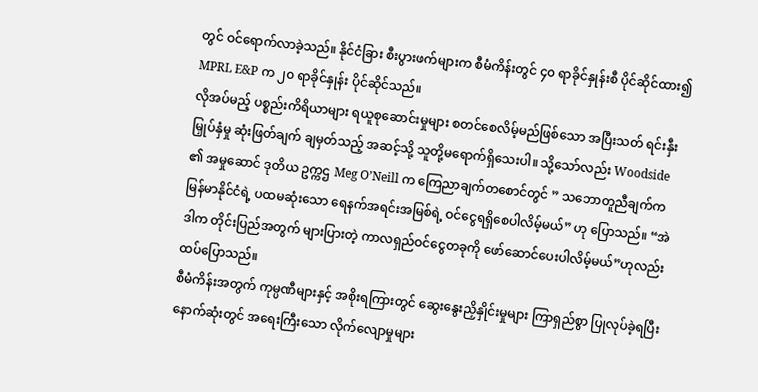တွင် ဝင်ရောက်လာခဲ့သည်။ နိုင်ငံခြား စီးပွားဖက်များက စီမံကိန်းတွင် ၄၀ ရာခိုင်နှုန်းစီ ပိုင်ဆိုင်ထား၍ MPRL E&P က ၂၀ ရာခိုင်နှုန်း ပိုင်ဆိုင်သည်။
လိုအပ်မည့် ပစ္စည်းကိရိယာများ ရယူစုဆောင်းမှုများ စတင်စေလိမ့်မည်ဖြစ်သော အပြီးသတ် ရင်းနှီးမြှုပ်နှံမှု ဆုံးဖြတ်ချက် ချမှတ်သည့် အဆင့်သို့ သူတို့မရောက်ရှိသေးပါ။ သို့သော်လည်း Woodside ၏ အမှုဆောင် ဒုတိယ ဥက္ကဌ Meg O’Neill က ကြေညာချက်တစောင်တွင် ” သဘောတူညီချက်က မြန်မာနိုင်ငံရဲ့ ပထမဆုံးသော ရေနက်အရင်းအမြစ်ရဲ့ ဝင်ငွေရရှိစေပါလိမ့်မယ်” ဟု ပြောသည်။ “အဲဒါက တိုင်းပြည်အတွက် များပြားတဲ့ ကာလရှည်ဝင်ငွေတခုကို ဖော်ဆောင်ပေးပါလိမ့်မယ်”ဟုလည်း ထပ်ပြောသည်။
စီမံကိန်းအတွက် ကုမ္ပဏီများနှင့် အစိုးရကြားတွင် ဆွေးနွေးညှိနှိုင်းမှုများ ကြာရှည်စွာ ပြုလုပ်ခဲ့ရပြီး နောက်ဆုံးတွင် အရေးကြီးသော လိုက်လျောမှုများ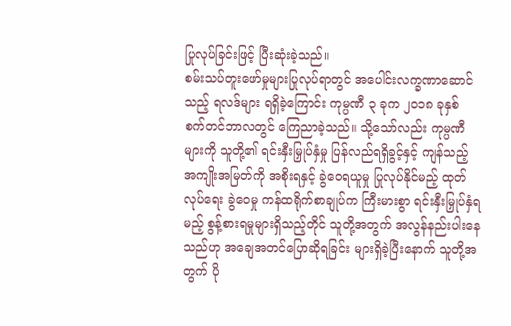ပြုလုပ်ခြင်းဖြင့် ပြီးဆုံးခဲ့သည်။
စမ်းသပ်တူးဖော်မှုများပြုလုပ်ရာတွင် အပေါင်းလက္ခဏာဆောင်သည့် ရလဒ်များ ရရှိခဲ့ကြောင်း ကုမ္ပဏီ ၃ ခုက ၂၀၁၈ ခုနှစ် စက်တင်ဘာလတွင် ကြေညာခဲ့သည်။ သို့သော်လည်း ကုမ္ပဏီများကို သူတို့၏ ရင်းနှီးမြှုပ်နှံမှု ပြန်လည်ရရှိခွင့်နှင့် ကျန်သည့် အကျိုးအမြတ်ကို အစိုးရနှင့် ခွဲဝေရယူမှု ပြုလုပ်နိုင်မည့် ထုတ်လုပ်ရေး ခွဲဝေမှု ကန်ထရိုက်စာချုပ်က ကြီးမားစွာ ရင်းနှီးမြှုပ်နှံရမည့် စွန့်စားရမှုများရှိသည့်တိုင် သူတို့အတွက် အလွန်နည်းပါးနေသည်ဟု အချေအတင်ပြောဆိုရခြင်း များရှိခဲ့ပြီးနောက် သူတို့အတွက် ပို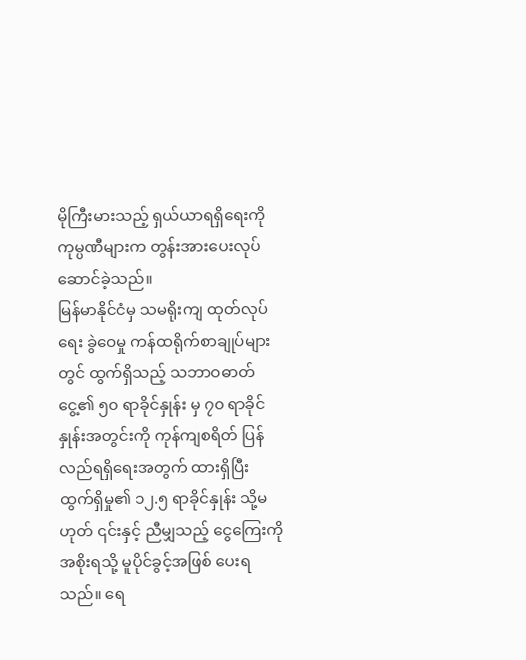မိုကြီးမားသည့် ရှယ်ယာရရှိရေးကို ကုမ္ပဏီများက တွန်းအားပေးလုပ်ဆောင်ခဲ့သည်။
မြန်မာနိုင်ငံမှ သမရိုးကျ ထုတ်လုပ်ရေး ခွဲဝေမှု ကန်ထရိုက်စာချုပ်များတွင် ထွက်ရှိသည့် သဘာဝဓာတ်ငွေ့၏ ၅၀ ရာခိုင်နှုန်း မှ ၇၀ ရာခိုင်နှုန်းအတွင်းကို ကုန်ကျစရိတ် ပြန်လည်ရရှိရေးအတွက် ထားရှိပြီး ထွက်ရှိမှု၏ ၁၂.၅ ရာခိုင်နှုန်း သို့မဟုတ် ၎င်းနှင့် ညီမျှသည့် ငွေကြေးကို အစိုးရသို့ မူပိုင်ခွင့်အဖြစ် ပေးရသည်။ ရေ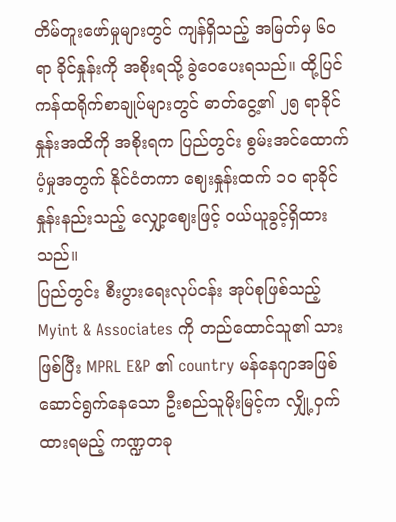တိမ်တူးဖော်မှုများတွင် ကျန်ရှိသည့် အမြတ်မှ ၆၀ ရာ ခိုင်နှုန်းကို အစိုးရသို့ ခွဲဝေပေးရသည်။ ထို့ပြင် ကန်ထရိုက်စာချုပ်များတွင် ဓာတ်ငွေ့၏ ၂၅ ရာခိုင်နှုန်းအထိကို အစိုးရက ပြည်တွင်း စွမ်းအင်ထောက်ပံ့မှုအတွက် နိုင်ငံတကာ ဈေးနှုန်းထက် ၁၀ ရာခိုင်နှုန်းနည်းသည့် လျှော့ဈေးဖြင့် ဝယ်ယူခွင့်ရှိထားသည်။
ပြည်တွင်း စီးပွားရေးလုပ်ငန်း အုပ်စုဖြစ်သည့် Myint & Associates ကို တည်ထောင်သူ၏ သားဖြစ်ပြီး MPRL E&P ၏ country မန်နေဂျာအဖြစ် ဆောင်ရွက်နေသော ဦးစည်သူမိုးမြင့်က လျှို့ဝှက်ထားရမည့် ကဏ္ဍတခု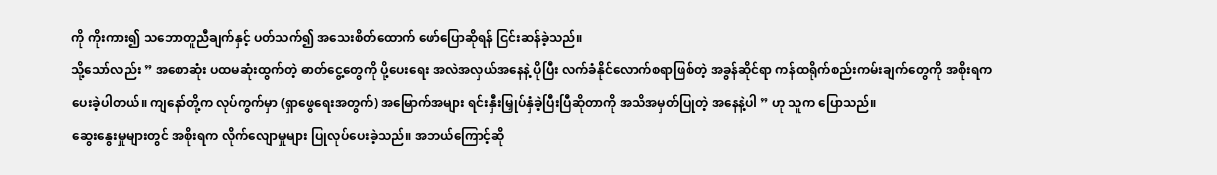ကို ကိုးကား၍ သဘောတူညီချက်နှင့် ပတ်သက်၍ အသေးစိတ်ထောက် ဖော်ပြောဆိုရန် ငြင်းဆန်ခဲ့သည်။
သို့သော်လည်း ” အစောဆုံး ပထမဆုံးထွက်တဲ့ ဓာတ်ငွေ့တွေကို ပို့ပေးရေး အလဲအလှယ်အနေနဲ့ ပိုပြီး လက်ခံနိုင်လောက်စရာဖြစ်တဲ့ အခွန်ဆိုင်ရာ ကန်ထရိုက်စည်းကမ်းချက်တွေကို အစိုးရက ပေးခဲ့ပါတယ်။ ကျနော်တို့က လုပ်ကွက်မှာ (ရှာဖွေရေးအတွက်) အမြောက်အများ ရင်းနှီးမြှုပ်နှံခဲ့ပြီးပြီဆိုတာကို အသိအမှတ်ပြုတဲ့ အနေနဲ့ပါ ” ဟု သူက ပြောသည်။
ဆွေးနွေးမှုများတွင် အစိုးရက လိုက်လျောမှုများ ပြုလုပ်ပေးခဲ့သည်။ အဘယ်ကြောင့်ဆို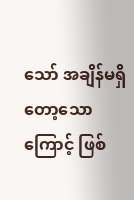သော် အချိန်မရှိတော့သောကြောင့် ဖြစ်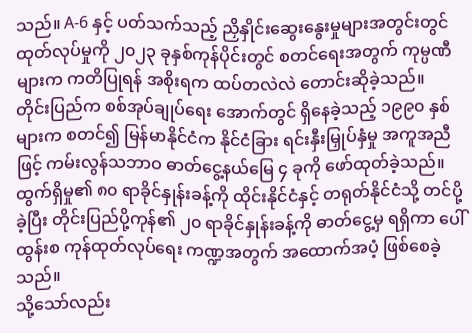သည်။ A-6 နှင့် ပတ်သက်သည့် ညှိနှိုင်းဆွေးနွေးမှုများအတွင်းတွင် ထုတ်လုပ်မှုကို ၂၀၂၃ ခုနှစ်ကုန်ပိုင်းတွင် စတင်ရေးအတွက် ကုမ္ပဏီများက ကတိပြုရန် အစိုးရက ထပ်တလဲလဲ တောင်းဆိုခဲ့သည်။
တိုင်းပြည်က စစ်အုပ်ချုပ်ရေး အောက်တွင် ရှိနေခဲ့သည့် ၁၉၉၀ နှစ်များက စတင်၍ မြန်မာနိုင်ငံက နိုင်ငံခြား ရင်းနှီးမြှုပ်နှံမှု အကူအညီဖြင့် ကမ်းလွန်သဘာဝ ဓာတ်ငွေ့နယ်မြေ ၄ ခုကို ဖော်ထုတ်ခဲ့သည်။ ထွက်ရှိမှု၏ ၈၀ ရာခိုင်နှုန်းခန့်ကို ထိုင်းနိုင်ငံနှင့် တရုတ်နိုင်ငံသို့ တင်ပို့ခဲ့ပြီး တိုင်းပြည်ပို့ကုန်၏ ၂၀ ရာခိုင်နှုန်းခန့်ကို ဓာတ်ငွေ့မှ ရရှိကာ ပေါ်ထွန်းစ ကုန်ထုတ်လုပ်ရေး ကဏ္ဍအတွက် အထောက်အပံ့ ဖြစ်စေခဲ့သည်။
သို့သော်လည်း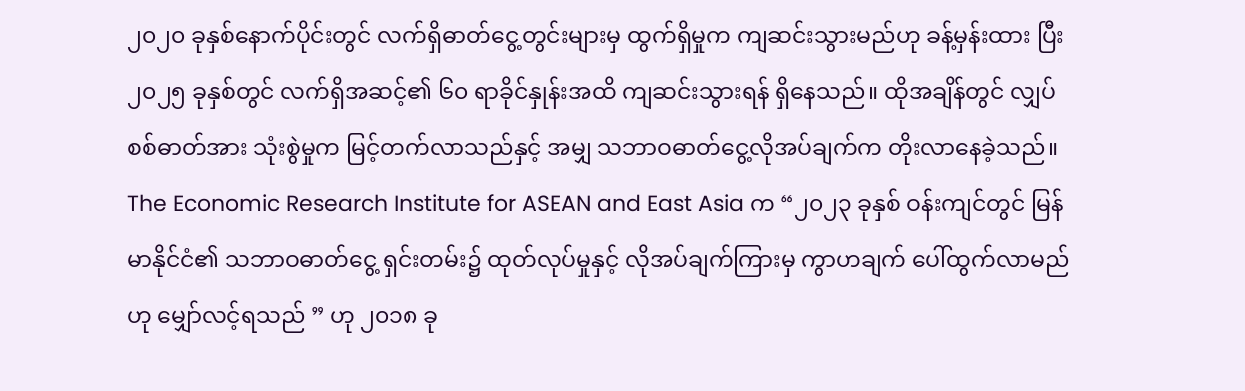၂၀၂၀ ခုနှစ်နောက်ပိုင်းတွင် လက်ရှိဓာတ်ငွေ့တွင်းများမှ ထွက်ရှိမှုက ကျဆင်းသွားမည်ဟု ခန့်မှန်းထား ပြီး ၂၀၂၅ ခုနှစ်တွင် လက်ရှိအဆင့်၏ ၆၀ ရာခိုင်နှုန်းအထိ ကျဆင်းသွားရန် ရှိနေသည်။ ထိုအချိန်တွင် လျှပ်စစ်ဓာတ်အား သုံးစွဲမှုက မြင့်တက်လာသည်နှင့် အမျှ သဘာဝဓာတ်ငွေ့လိုအပ်ချက်က တိုးလာနေခဲ့သည်။
The Economic Research Institute for ASEAN and East Asia က “၂၀၂၃ ခုနှစ် ဝန်းကျင်တွင် မြန်မာနိုင်ငံ၏ သဘာဝဓာတ်ငွေ့ ရှင်းတမ်း၌ ထုတ်လုပ်မှုနှင့် လိုအပ်ချက်ကြားမှ ကွာဟချက် ပေါ်ထွက်လာမည်ဟု မျှော်လင့်ရသည် ” ဟု ၂၀၁၈ ခု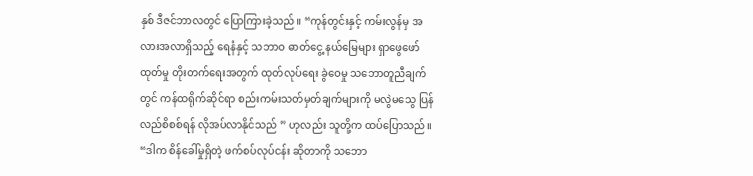နှစ် ဒီဇင်ဘာလတွင် ပြောကြားခဲ့သည်။ “ကုန်တွင်းနှင့် ကမ်းလွန်မှ အလားအလာရှိသည့် ရေနံနှင့် သဘာဝ ဓာတ်ငွေ့ နယ်မြေများ ရှာဖွေဖော်ထုတ်မှု တိုးတက်ရေးအတွက် ထုတ်လုပ်ရေး ခွဲဝေမှု သဘောတူညီချက်တွင် ကန်ထရိုက်ဆိုင်ရာ စည်းကမ်းသတ်မှတ်ချက်များကို မလွဲမသွေ ပြန်လည်စိစစ်ရန် လိုအပ်လာနိုင်သည် ” ဟုလည်း သူတို့က ထပ်ပြောသည်။
“ဒါက စိန်ခေါ်မှုရှိတဲ့ ဖက်စပ်လုပ်ငန်း ဆိုတာကို သဘော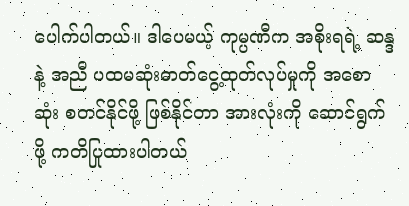ပေါက်ပါတယ်။ ဒါပေမယ့် ကုမ္ပဏီက အစိုးရရဲ့ ဆန္ဒနဲ့ အညီ ပထမဆုံးဓာတ်ငွေ့ထုတ်လုပ်မှုကို အစောဆုံး စတင်နိုင်ဖို့ ဖြစ်နိုင်တာ အားလုံးကို ဆောင်ရွက်ဖို့ ကတိပြုထားပါတယ်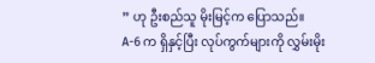” ဟု ဦးစည်သူ မိုးမြင့်က ပြောသည်။
A-6 က ရှိနှင့်ပြီး လုပ်ကွက်များကို လွှမ်းမိုး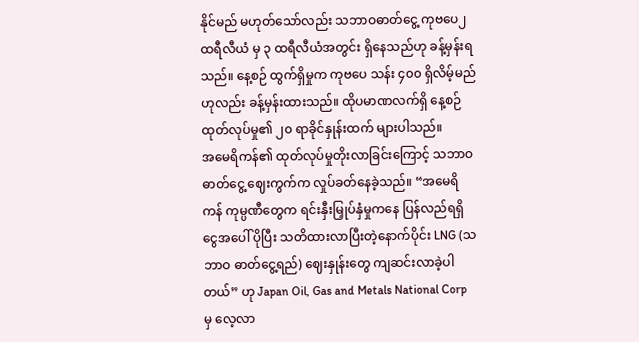နိုင်မည် မဟုတ်သော်လည်း သဘာဝဓာတ်ငွေ့ ကုဗပေ၂ ထရီလီယံ မှ ၃ ထရီလီယံအတွင်း ရှိနေသည်ဟု ခန့်မှန်းရသည်။ နေ့စဉ် ထွက်ရှိမှုက ကုဗပေ သန်း ၄၀၀ ရှိလိမ့်မည်ဟုလည်း ခန့်မှန်းထားသည်။ ထိုပမာဏလက်ရှိ နေ့စဉ် ထုတ်လုပ်မှု၏ ၂၀ ရာခိုင်နှုန်းထက် များပါသည်။
အမေရိကန်၏ ထုတ်လုပ်မှုတိုးလာခြင်းကြောင့် သဘာဝဓာတ်ငွေ့ ဈေးကွက်က လှုပ်ခတ်နေခဲ့သည်။ “အမေရိကန် ကုမ္ပဏီတွေက ရင်းနှီးမြှုပ်နှံမှုကနေ ပြန်လည်ရရှိငွေအပေါ် ပိုပြီး သတိထားလာပြီးတဲ့နောက်ပိုင်း LNG (သဘာဝ ဓာတ်ငွေ့ရည်) ဈေးနှုန်းတွေ ကျဆင်းလာခဲ့ပါတယ်” ဟု Japan Oil, Gas and Metals National Corp မှ လေ့လာ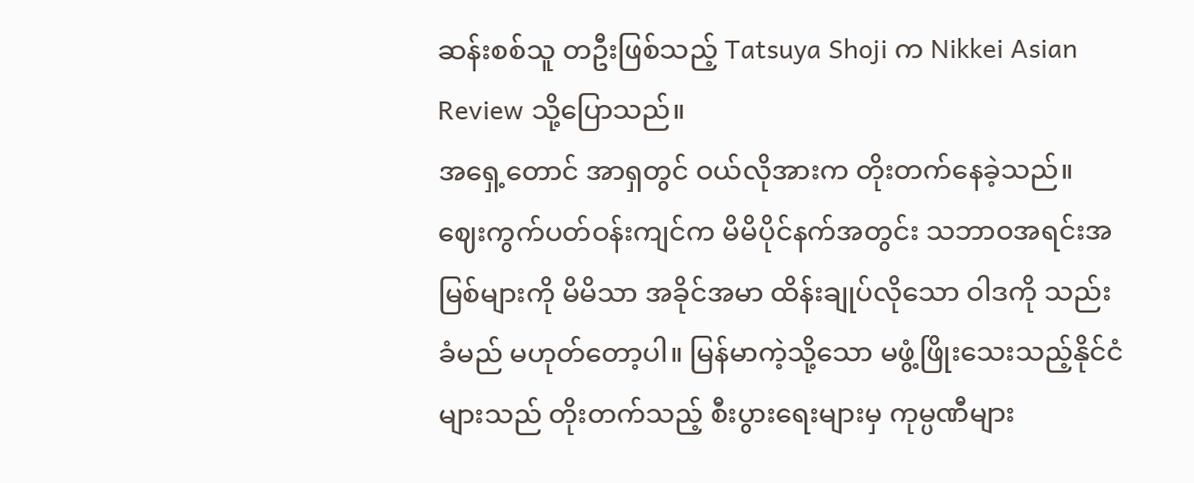ဆန်းစစ်သူ တဦးဖြစ်သည့် Tatsuya Shoji က Nikkei Asian Review သို့ပြောသည်။
အရှေ့တောင် အာရှတွင် ဝယ်လိုအားက တိုးတက်နေခဲ့သည်။ ဈေးကွက်ပတ်ဝန်းကျင်က မိမိပိုင်နက်အတွင်း သဘာဝအရင်းအမြစ်များကို မိမိသာ အခိုင်အမာ ထိန်းချုပ်လိုသော ဝါဒကို သည်းခံမည် မဟုတ်တော့ပါ။ မြန်မာကဲ့သို့သော မဖွံ့ဖြိုးသေးသည့်နိုင်ငံများသည် တိုးတက်သည့် စီးပွားရေးများမှ ကုမ္ပဏီများ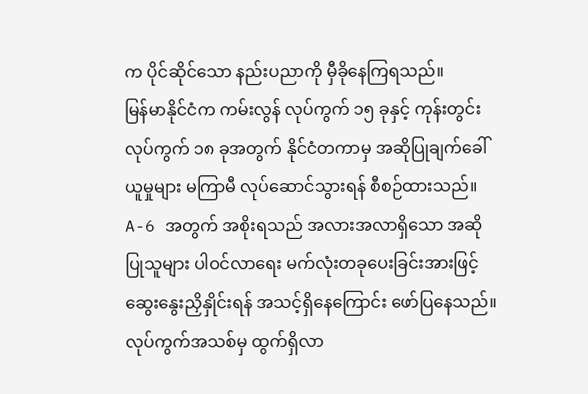က ပိုင်ဆိုင်သော နည်းပညာကို မှီခိုနေကြရသည်။
မြန်မာနိုင်ငံက ကမ်းလွန် လုပ်ကွက် ၁၅ ခုနှင့် ကုန်းတွင်းလုပ်ကွက် ၁၈ ခုအတွက် နိုင်ငံတကာမှ အဆိုပြုချက်ခေါ်ယူမှုများ မကြာမီ လုပ်ဆောင်သွားရန် စီစဉ်ထားသည်။ A-6 အတွက် အစိုးရသည် အလားအလာရှိသော အဆိုပြုသူများ ပါဝင်လာရေး မက်လုံးတခုပေးခြင်းအားဖြင့် ဆွေးနွေးညှိနှိုင်းရန် အသင့်ရှိနေကြောင်း ဖော်ပြနေသည်။
လုပ်ကွက်အသစ်မှ ထွက်ရှိလာ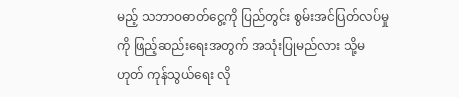မည့် သဘာဝဓာတ်ငွေ့ကို ပြည်တွင်း စွမ်းအင်ပြတ်လပ်မှုကို ဖြည့်ဆည်းရေးအတွက် အသုံးပြုမည်လား သို့မဟုတ် ကုန်သွယ်ရေး လို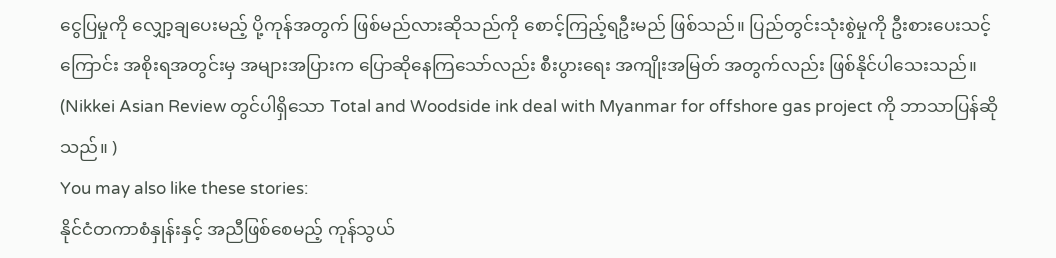ငွေပြမှုကို လျှော့ချပေးမည့် ပို့ကုန်အတွက် ဖြစ်မည်လားဆိုသည်ကို စောင့်ကြည့်ရဦးမည် ဖြစ်သည်။ ပြည်တွင်းသုံးစွဲမှုကို ဦးစားပေးသင့်ကြောင်း အစိုးရအတွင်းမှ အများအပြားက ပြောဆိုနေကြသော်လည်း စီးပွားရေး အကျိုးအမြတ် အတွက်လည်း ဖြစ်နိုင်ပါသေးသည်။
(Nikkei Asian Review တွင်ပါရှိသော Total and Woodside ink deal with Myanmar for offshore gas project ကို ဘာသာပြန်ဆိုသည်။ )
You may also like these stories:
နိုင်ငံတကာစံနှုန်းနှင့် အညီဖြစ်စေမည့် ကုန်သွယ်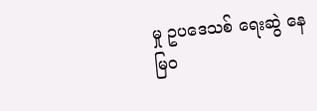မှု ဥပဒေသစ် ရေးဆွဲ နေ
မြဝ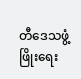တီဒေသဖွံ့ဖြိုးရေး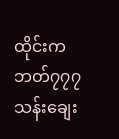ထိုင်းက ဘတ်၇၇၇သန်းချေး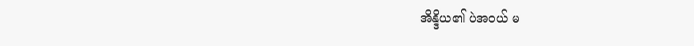အိန္ဒိယ၏ ပဲအဝယ် မ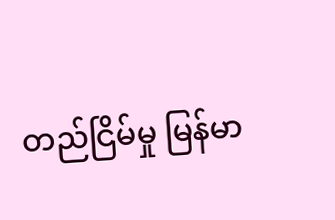တည်ငြိမ်မှု မြန်မာ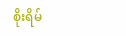စိုးရိမ်